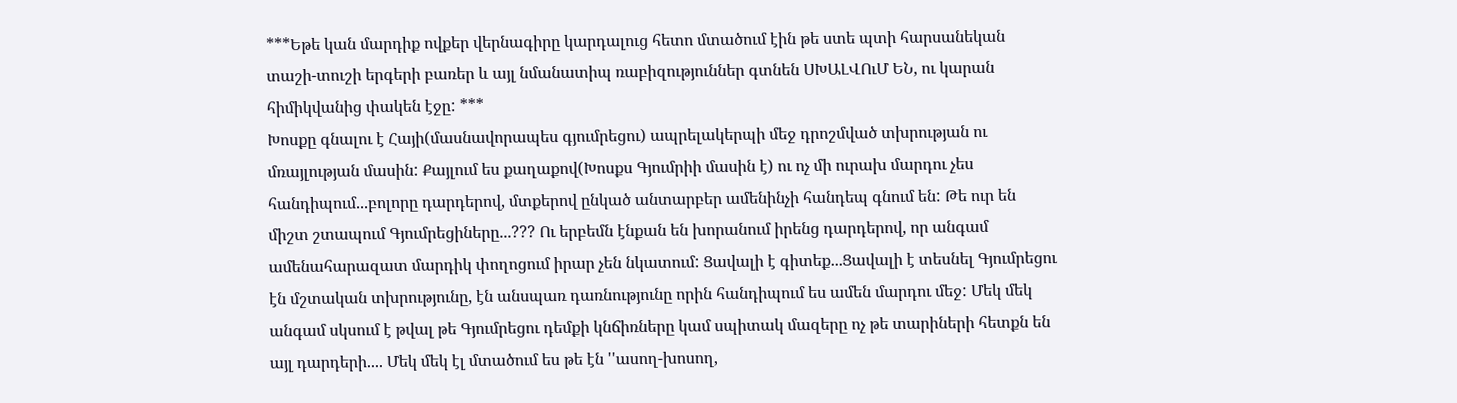***Եթե կան մարդիք ովքեր վերնագիրը կարդալուց հետո մտածում էին թե ստե պտի հարսանեկան տաշի-տուշի երգերի բառեր և այլ նմանատիպ ռաբիզություններ գտնեն ՍԽԱԼՎՈւՄ ԵՆ, ու կարան հիմիկվանից փակեն էջը: ***
Խոսքը գնալու է Հայի(մասնավորապես գյումրեցու) ապրելակերպի մեջ դրոշմված տխրության ու մռայլության մասին: Քայլում ես քաղաքով(Խոսքս Գյումրիի մասին է) ու ոչ մի ուրախ մարդու չես հանդիպում...բոլորը դարդերով, մտքերով ընկած անտարբեր ամենինչի հանդեպ գնում են: Թե ուր են միշտ շտապում Գյումրեցիները...??? Ու երբեմն էնքան են խորանում իրենց դարդերով, որ անգամ ամենահարազատ մարդիկ փողոցում իրար չեն նկատում: Ցավալի է գիտեք...Ցավալի է տեսնել Գյումրեցու էն մշտական տխրությունը, էն անսպառ դառնությունը որին հանդիպում ես ամեն մարդու մեջ: Մեկ մեկ անգամ սկսում է թվալ թե Գյումրեցու դեմքի կնճիռները կամ սպիտակ մազերը ոչ թե տարիների հետքն են այլ դարդերի.... Մեկ մեկ էլ մտածում ես թե էն ''ասող-խոսող,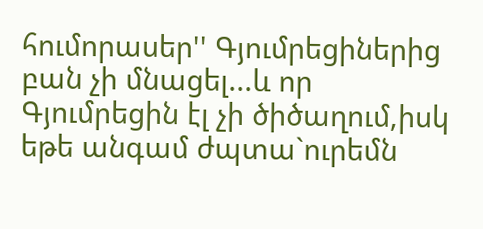հումորասեր'' Գյումրեցիներից բան չի մնացել...և որ Գյումրեցին էլ չի ծիծաղում,իսկ եթե անգամ ժպտա`ուրեմն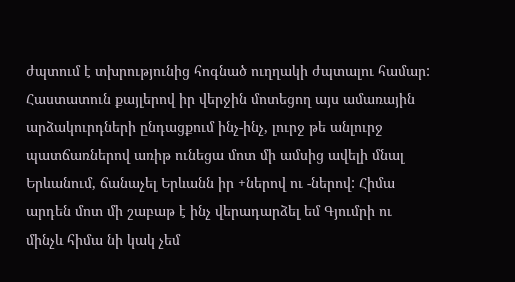ժպտում է տխրությունից հոգնած ուղղակի ժպտալու համար:
Հաստատուն քայլերով իր վերջին մոտեցող այս ամառային արձակուրդների ընդացքում ինչ-ինչ, լուրջ թե անլուրջ պատճառներով առիթ ունեցա մոտ մի ամսից ավելի մնալ Երևանում, ճանաչել Երևանն իր +ներով ու -ներով: Հիմա արդեն մոտ մի շաբաթ է ինչ վերադարձել եմ Գյումրի ու մինչև հիմա նի կակ չեմ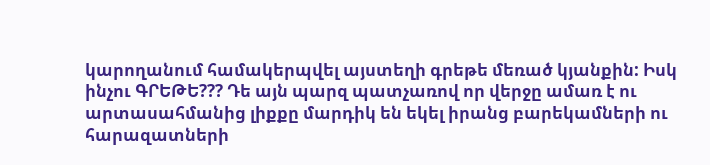կարողանում համակերպվել այստեղի գրեթե մեռած կյանքին: Իսկ ինչու ԳՐԵԹԵ??? Դե այն պարզ պատչառով որ վերջը ամառ է ու արտասահմանից լիքքը մարդիկ են եկել իրանց բարեկամների ու հարազատների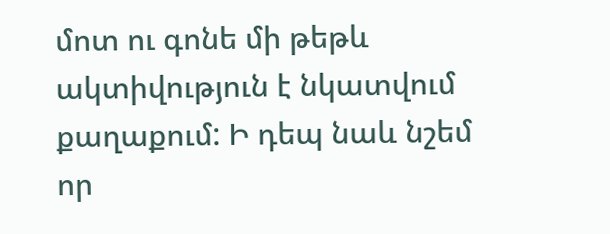մոտ ու գոնե մի թեթև ակտիվություն է նկատվում քաղաքում: Ի դեպ նաև նշեմ որ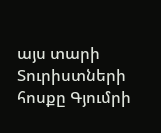այս տարի Տուրիստների հոսքը Գյումրի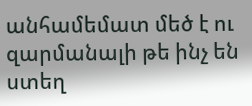անհամեմատ մեծ է ու զարմանալի թե ինչ են ստեղ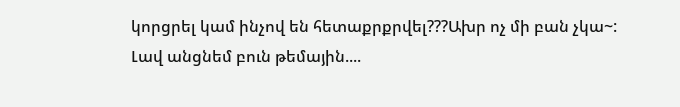կորցրել կամ ինչով են հետաքրքրվել???Ախր ոչ մի բան չկա~:
Լավ անցնեմ բուն թեմային....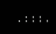.:::.